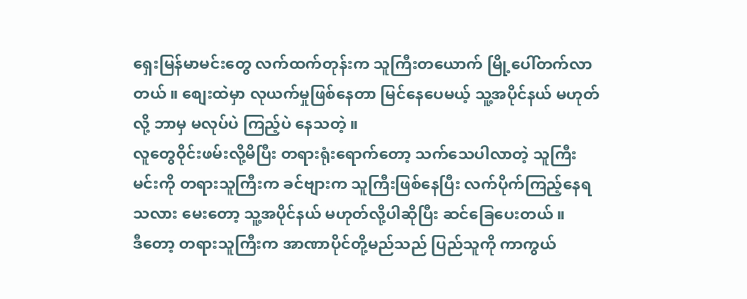ရှေးမြန်မာမင်းတွေ လက်ထက်တုန်းက သူကြီးတယောက် မြို့ပေါ်တက်လာတယ် ။ စျေးထဲမှာ လုယက်မှုဖြစ်နေတာ မြင်နေပေမယ့် သူ့အပိုင်နယ် မဟုတ်လို့ ဘာမှ မလုပ်ပဲ ကြည့်ပဲ နေသတဲ့ ။
လူတွေဝိုင်းဖမ်းလို့မိပြီး တရားရုံးရောက်တော့ သက်သေပါလာတဲ့ သူကြီးမင်းကို တရားသူကြီးက ခင်ဗျားက သူကြီးဖြစ်နေပြီး လက်ပိုက်ကြည့်နေရသလား မေးတော့ သူ့အပိုင်နယ် မဟုတ်လို့ပါဆိုပြီး ဆင်ခြေပေးတယ် ။
ဒီတော့ တရားသူကြီးက အာဏာပိုင်တို့မည်သည် ပြည်သူကို ကာကွယ်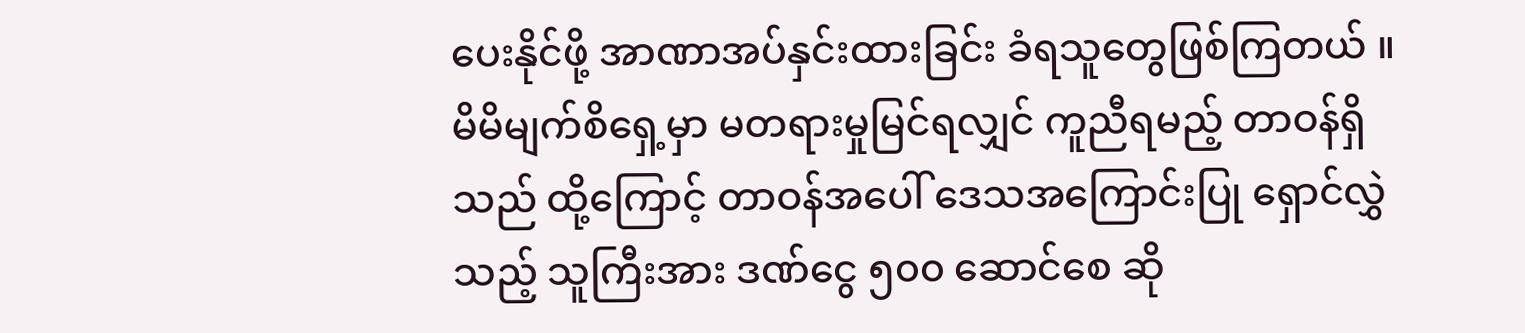ပေးနိုင်ဖို့ အာဏာအပ်နှင်းထားခြင်း ခံရသူတွေဖြစ်ကြတယ် ။ မိမိမျက်စိရှေ့မှာ မတရားမှုမြင်ရလျှင် ကူညီရမည့် တာဝန်ရှိသည် ထို့ကြောင့် တာဝန်အပေါ် ဒေသအကြောင်းပြု ရှောင်လွှဲသည့် သူကြီးအား ဒဏ်ငွေ ၅၀၀ ဆောင်စေ ဆို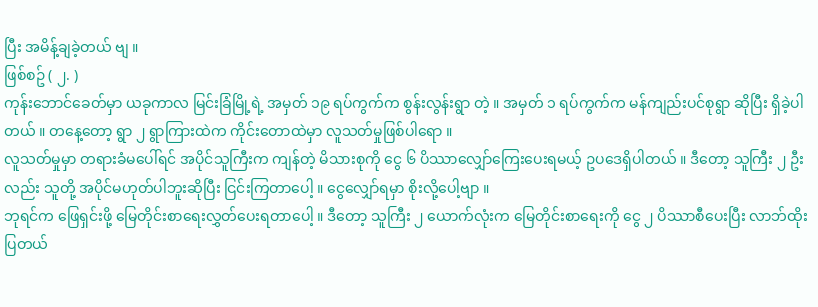ပြီး အမိန့်ချခဲ့တယ် ဗျ ။
ဖြစ်စဥ် ( ၂. )
ကုန်းဘောင်ခေတ်မှာ ယခုကာလ မြင်းခြံမြို့ရဲ့ အမှတ် ၁၉ ရပ်ကွက်က စွန်းလွန်းရွာ တဲ့ ။ အမှတ် ၁ ရပ်ကွက်က မန်ကျည်းပင်စုရွာ ဆိုပြီး ရှိခဲ့ပါတယ် ။ တနေ့တော့ ရွာ ၂ ရွာကြားထဲက ကိုင်းတောထဲမှာ လူသတ်မှုဖြစ်ပါရော ။
လူသတ်မှုမှာ တရားခံမပေါ်ရင် အပိုင်သူကြီးက ကျန်တဲ့ မိသားစုကို ငွေ ၆ ပိဿာလျှော်ကြေးပေးရမယ့် ဥပဒေရှိပါတယ် ။ ဒီတော့ သူကြီး ၂ ဦးလည်း သူတို့ အပိုင်မဟုတ်ပါဘူးဆိုပြီး ငြင်းကြတာပေါ့ ။ ငွေလျှော်ရမှာ စိုးလို့ပေါ့ဗျာ ။
ဘုရင်က ဖြေရှင်းဖို့ မြေတိုင်းစာရေးလွှတ်ပေးရတာပေါ့ ။ ဒီတော့ သူကြီး ၂ ယောက်လုံးက မြေတိုင်းစာရေးကို ငွေ ၂ ပိဿာစီပေးပြီး လာဘ်ထိုးပြတယ်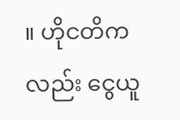။ ဟိုငတိကလည်း ငွေယူ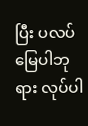ပြီး ပလပ်မြေပါဘုရား လုပ်ပါ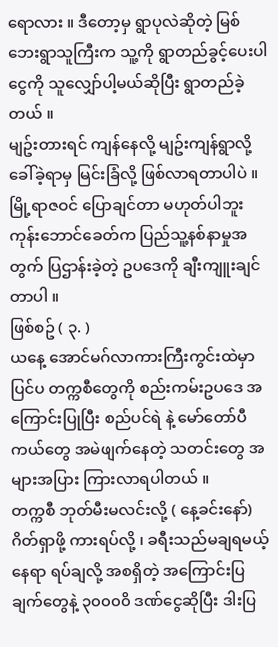ရောလား ။ ဒီတော့မှ ရွာပုလဲဆိုတဲ့ မြစ်ဘေးရွာသူကြီးက သူ့ကို ရွာတည်ခွင့်ပေးပါ ငွေကို သူလျှော်ပါ့မယ်ဆိုပြီး ရွာတည်ခဲ့တယ် ။
မျဥ်းတားရင် ကျန်နေလို့ မျဥ်းကျန်ရွာလို့ ခေါ်ခဲ့ရာမှ မြင်းခြံလို့ ဖြစ်လာရတာပါပဲ ။ မြို့ရာဇဝင် ပြောချင်တာ မဟုတ်ပါဘူး ကုန်းဘောင်ခေတ်က ပြည်သူ့နစ်နာမှုအတွက် ပြဌာန်းခဲ့တဲ့ ဥပဒေကို ချီးကျူးချင်တာပါ ။
ဖြစ်စဥ် ( ၃. )
ယနေ့ အောင်မဂ်လာကားကြီးကွင်းထဲမှာ ပြင်ပ တက္ကစီတွေကို စည်းကမ်းဥပဒေ အကြောင်းပြုပြီး စည်ပင်ရဲ နဲ့ မော်တော်ပီကယ်တွေ အမဲဖျက်နေတဲ့ သတင်းတွေ အများအပြား ကြားလာရပါတယ် ။
တက္ကစီ ဘုတ်မီးမလင်းလို့ ( နေ့ခင်းနော်) ဂိတ်ရှာဖို့ ကားရပ်လို့ ၊ ခရီးသည်မချရမယ့်နေရာ ရပ်ချလို့ အစရှိတဲ့ အကြောင်းပြချက်တွေနဲ့ ၃၀၀၀၀ိ ဒဏ်ငွေဆိုပြီး ဒါးပြ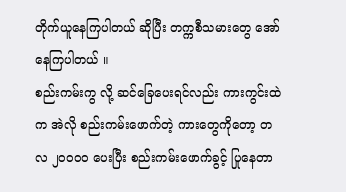တိုက်ယူနေကြပါတယ် ဆိုပြီး တက္ကစီသမားတွေ အော်နေကြပါတယ် ။
စည်းကမ်းကွ လို့ ဆင်ခြေပေးရင်လည်း ကားကွင်းထဲက အဲလို စည်းကမ်းဖောက်တဲ့ ကားတွေကိုတော့ တလ ၂၀၀၀၀ ပေးပြီး စည်းကမ်းဖောက်ခွင့် ပြုနေတာ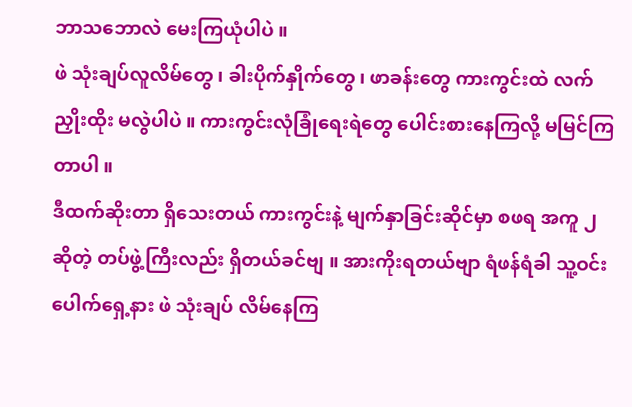ဘာသဘောလဲ မေးကြယုံပါပဲ ။
ဖဲ သုံးချပ်လူလိမ်တွေ ၊ ခါးပိုက်နှိုက်တွေ ၊ ဖာခန်းတွေ ကားကွင်းထဲ လက်ညှိုးထိုး မလွဲပါပဲ ။ ကားကွင်းလုံခြုံရေးရဲတွေ ပေါင်းစားနေကြလို့ မမြင်ကြတာပါ ။
ဒီထက်ဆိုးတာ ရှိသေးတယ် ကားကွင်းနဲ့ မျက်နှာခြင်းဆိုင်မှာ စဖရ အကူ ၂ ဆိုတဲ့ တပ်ဖွဲ့ကြီးလည်း ရှိတယ်ခင်ဗျ ။ အားကိုးရတယ်ဗျာ ရံဖန်ရံခါ သူ့ဝင်းပေါက်ရှေ့နား ဖဲ သုံးချပ် လိမ်နေကြ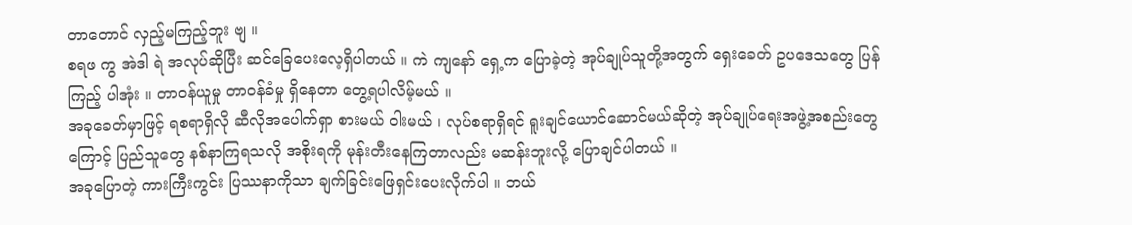တာတောင် လှည့်မကြည့်ဘူး ဗျ ။
စရဖ ကွ အဲဒါ ရဲ အလုပ်ဆိုပြီး ဆင်ခြေပေးလေ့ရှိပါတယ် ။ ကဲ ကျနော် ရှေ့က ပြောခဲ့တဲ့ အုပ်ချုပ်သူတို့အတွက် ရှေးခေတ် ဥပဒေသတွေ ပြန်ကြည့် ပါအုံး ။ တာဝန်ယူမှု တာဝန်ခံမှု ရှိနေတာ တွေ့ရပါလိမ့်မယ် ။
အခုခေတ်မှာဖြင့် ရစရာရှိလို ဆီလိုအပေါက်ရှာ စားမယ် ဝါးမယ် ၊ လုပ်စရာရှိရင် ရူးချင်ယောင်ဆောင်မယ်ဆိုတဲ့ အုပ်ချုပ်ရေးအဖွဲ့အစည်းတွေကြောင့် ပြည်သူတွေ နစ်နာကြရသလို အစိုးရကို မုန်းတီးနေကြတာလည်း မဆန်းဘူးလို့ ပြောချင်ပါတယ် ။
အခုပြောတဲ့ ကားကြီးကွင်း ပြဿနာကိုသာ ချက်ခြင်းဖြေရှင်းပေးလိုက်ပါ ။ ဘယ်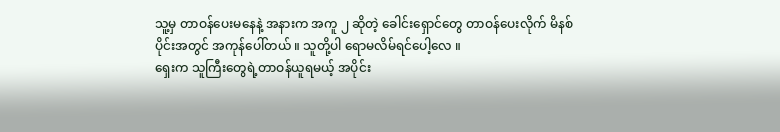သူ့မှ တာဝန်ပေးမနေနဲ့ အနားက အကူ ၂ ဆိုတဲ့ ခေါင်းရှောင်တွေ တာဝန်ပေးလိုက် မိနစ်ပိုင်းအတွင် အကုန်ပေါ်တယ် ။ သူတို့ပါ ရောမလိမ်ရင်ပေါ့လေ ။
ရှေးက သူကြီးတွေရဲ့တာဝန်ယူရမယ့် အပိုင်း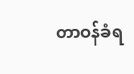တာဝန်ခံရ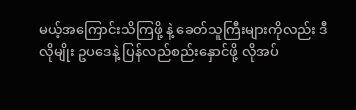မယ့်အကြောင်းသိကြဖို့ နဲ့ ခေတ်သူကြီးများကိုလည်း ဒီလိုမျိုး ဥပဒေနဲ့ ပြန်လည်စည်းနှောင်ဖို့ လိုအပ်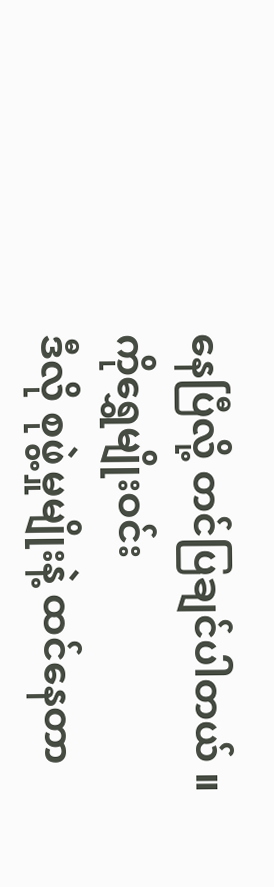နေပြီလို့ တင်ပြချင်ပါတယ် ။
ကိုရွှေမျိုးဝင်း
ဒီလို စုဖွဲ့မှုမျိုးနဲ့ ထင်နေတာ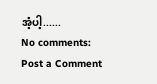အံ့ပါ့......
No comments:
Post a Comment